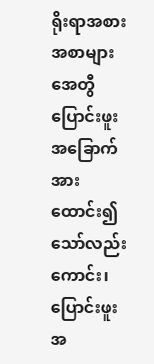ရိုးရာအစားအစာများ
အေတွီ
ပြောင်းဖူးအခြောက်အား ထောင်း၍ သော်လည်းကောင်း၊ ပြောင်းဖူးအ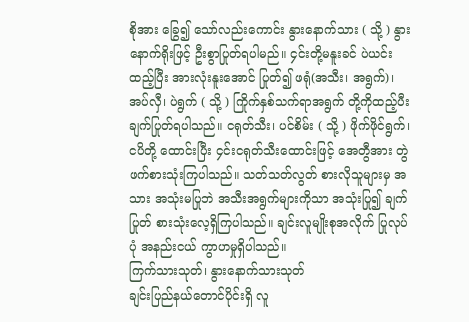စိုအား ခြွေ၍ သော်လည်းကောင်း နွားနောက်သား ( သို့ ) နွားနောက်ရိုးဖြင့် ဦးစွာပြုတ်ရပါမည်။ ၄င်းတို့မနူးခင် ပဲယင်းထည့်ပြီး အားလုံးနူးအောင် ပြုတ်၍ ဖရုံ(အသီး၊ အရွက်)၊ အပ်လှီ၊ ပဲရွက် ( သို့ ) ကြိုက်နှစ်သက်ရာအရွက် တို့ကိုထည့်ပီး ချက်ပြုတ်ရပါသည်။ ငရုတ်သီး၊ ပင်စိမ်း ( သို့ ) ဖိုက်ဖိုင်ရွက်၊ ငပိတို့ ထောင်းပြီး ၄င်းငရုတ်သီးထောင်းဖြင့် အေတွီအား တွဲဖက်စားသုံးကြပါသည်။ သတ်သတ်လွတ် စားလိုသူများမှ အသား အသုံးမပြုဘဲ အသီးအရွက်များကိုသာ အသုံးပြု၍ ချက်ပြုတ် စားသုံးလေ့ရှိကြပါသည်။ ချင်းလူမျိုးစုအလိုက် ပြုလုပ်ပုံ အနည်းငယ် ကွာဟမှုရှိပါသည်။
ကြက်သားသုတ်၊ နွားနောက်သားသုတ်
ချင်းပြည်နယ်တောင်ပိုင်းရှိ လူ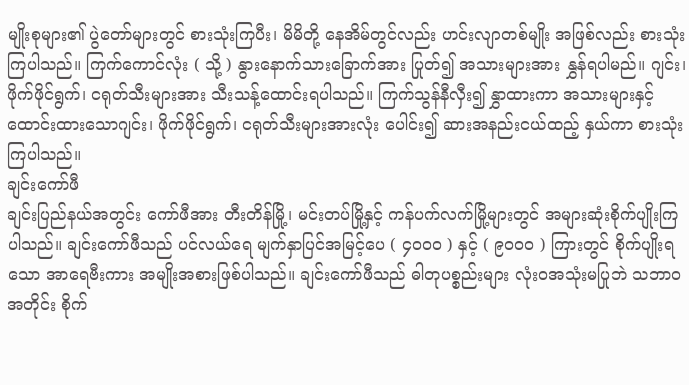မျိုးစုများ၏ ပွဲတော်များတွင် စားသုံးကြပီး၊ မိမိတို့ နေအိမ်တွင်လည်း ဟင်းလျာတစ်မျိုး အဖြစ်လည်း စားသုံးကြပါသည်။ ကြက်ကောင်လုံး ( သို့ ) နွားနောက်သားခြောက်အား ပြုတ်၍ အသားများအား နွှန်ရပါမည်။ ဂျင်း၊ ဖိုက်ဖိုင်ရွက်၊ ငရုတ်သီးများအား သီးသန့်ထောင်းရပါသည်။ ကြက်သွန်နီလှီး၍ နွှာထားကာ အသားများနှင့် ထောင်းထားသောဂျင်း၊ ဖိုက်ဖိုင်ရွက်၊ ငရုတ်သီးများအားလုံး ပေါင်း၍ ဆားအနည်းငယ်ထည့် နှယ်ကာ စားသုံးကြပါသည်။
ချင်းကော်ဖီ
ချင်းပြည်နယ်အတွင်း ကော်ဖီအား တီးတိန်မြို့၊ မင်းတပ်မြို့နှင့် ကန်ပက်လက်မြို့များတွင် အများဆုံးစိုက်ပျိုးကြပါသည်။ ချင်းကော်ဖီသည် ပင်လယ်ရေ မျက်နှာပြင်အမြင့်ပေ ( ၄၀၀၀ ) နှင့် ( ၉၀၀၀ ) ကြားတွင် စိုက်ပျိုးရသော အာရေဗီးကား အမျိုးအစားဖြစ်ပါသည်။ ချင်းကော်ဖီသည် ဓါတုပစ္စည်းများ လုံးဝအသုံးမပြုဘဲ သဘာဝအတိုင်း စိုက်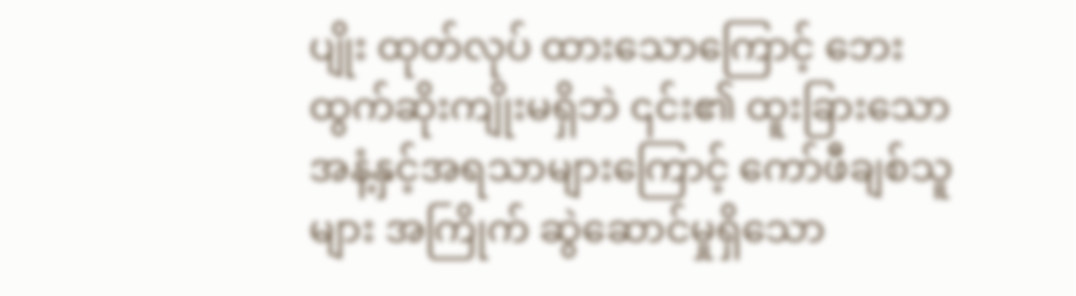ပျိုး ထုတ်လုပ် ထားသောကြောင့် ဘေးထွက်ဆိုးကျိုးမရှိဘဲ ၎င်း၏ ထူးခြားသော အနံ့နှင့်အရသာများကြောင့် ကော်ဖီချစ်သူများ အကြိုက် ဆွဲဆောင်မှုရှိသော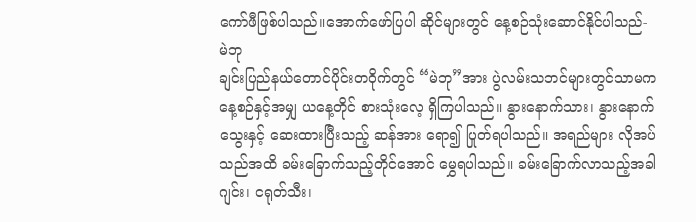ကော်ဖီဖြစ်ပါသည်။အောက်ဖော်ပြပါ ဆိုင်များတွင် နေ့စဉ်သုံးဆောင်နိုင်ပါသည်-
မဲဘု
ချင်းပြည်နယ်တောင်ပိုင်းတဝိုက်တွင် “မဲဘု”အား ပွဲလမ်းသဘင်များတွင်သာမက နေ့စဉ်နှင့်အမျှ ယနေ့တိုင် စားသုံးလေ့ ရှိကြပါသည်။ နွားနောက်သား၊ နွားနောက်သွေးနှင့် ဆေးထားပြီးသည့် ဆန်အား ရော၍ ပြုတ်ရပါသည်။ အရည်များ လိုအပ်သည်အထိ ခမ်းခြောက်သည့်တိုင်အောင် မွှေရပါသည်။ ခမ်းခြောက်လာသည့်အခါ ဂျင်း၊ ငရုတ်သီး၊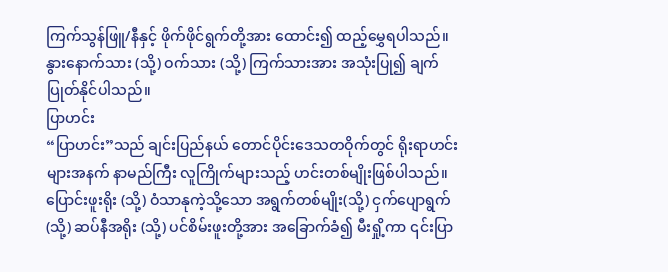ကြက်သွန်ဖြူ/နီနှင့် ဖိုက်ဖိုင်ရွက်တို့အား ထောင်း၍ ထည့်မွှေရပါသည်။ နွားနောက်သား (သို့) ဝက်သား (သို့) ကြက်သားအား အသုံးပြု၍ ချက်ပြုတ်နိုင်ပါသည်။
ပြာဟင်း
“ပြာဟင်း”သည် ချင်းပြည်နယ် တောင်ပိုင်းဒေသတဝိုက်တွင် ရိုးရာဟင်းများအနက် နာမည်ကြီး လူကြိုက်များသည့် ဟင်းတစ်မျိုးဖြစ်ပါသည်။ ပြောင်းဖူးရိုး (သို့) ဝံသာနုကဲ့သို့သော အရွက်တစ်မျိုး(သို့) ငှက်ပျောရွက်(သို့) ဆပ်နီအရိုး (သို့) ပင်စိမ်းဖူးတို့အား အခြောက်ခံ၍ မီးရှို့ကာ ၎င်းပြာ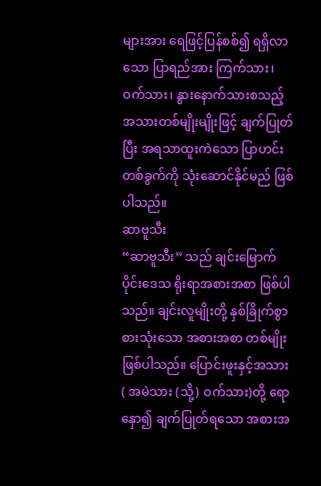များအား ရေဖြင့်ပြန်စစ်၍ ရရှိလာသော ပြာရည်အား ကြက်သား၊ ဝက်သား၊ နွားနောက်သားစသည့် အသားတစ်မျိုးမျိုးဖြင့် ချက်ပြုတ်ပြီး အရသာထူးကဲသော ပြာဟင်းတစ်ခွက်ကို သုံးဆောင်နိုင်မည် ဖြစ်ပါသည်။
ဆာဗူသီး
“ဆာဗူသီး” သည် ချင်းမြောက်ပိုင်းဒေသ ရိုးရာအစားအစာ ဖြစ်ပါသည်။ ချင်းလူမျိုးတို့ နှစ်ခြိုက်စွာ စားသုံးသော အစားအစာ တစ်မျိုးဖြစ်ပါသည်။ ပြောင်းဖူးနှင့်အသား ( အမဲသား (သို့) ဝက်သား)တို့ ရောနှော၍ ချက်ပြုတ်ရသော အစားအ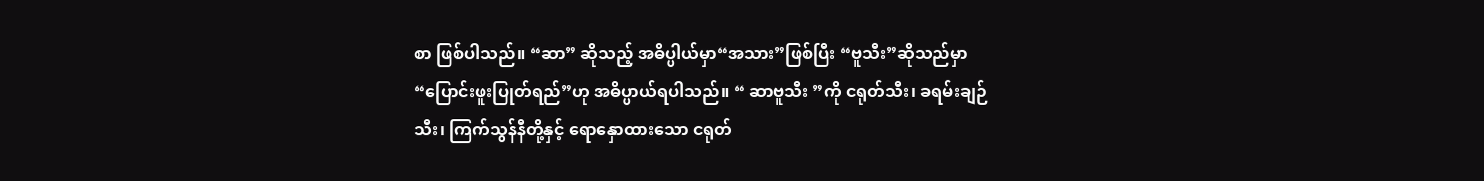စာ ဖြစ်ပါသည်။ “ဆာ” ဆိုသည့် အဓိပ္ပါယ်မှာ“အသား”ဖြစ်ပြီး “ဗူသီး”ဆိုသည်မှာ “ပြောင်းဖူးပြုတ်ရည်”ဟု အဓိပ္ပာယ်ရပါသည်။ “ ဆာဗူသီး ”ကို ငရုတ်သီး၊ ခရမ်းချဉ်သီး၊ ကြက်သွန်နီတို့နှင့် ရောနှောထားသော ငရုတ်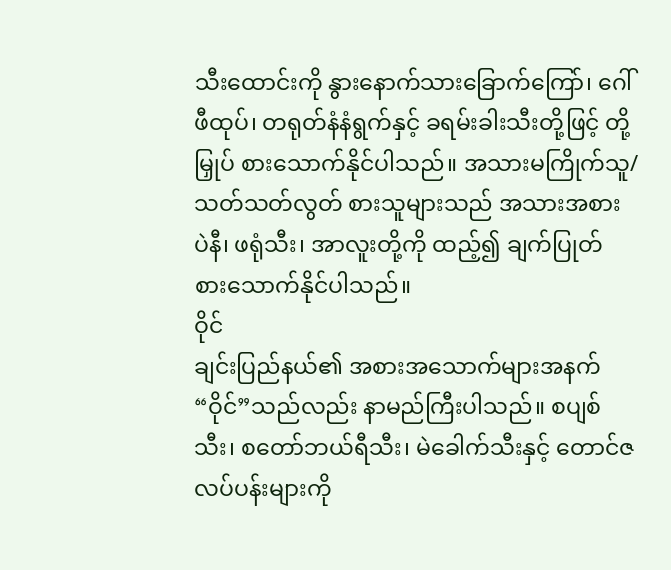သီးထောင်းကို နွားနောက်သားခြောက်ကြော်၊ ဂေါ်ဖီထုပ်၊ တရုတ်နံနံရွက်နှင့် ခရမ်းခါးသီးတို့ဖြင့် တို့မြှုပ် စားသောက်နိုင်ပါသည်။ အသားမကြိုက်သူ/ သတ်သတ်လွတ် စားသူများသည် အသားအစား ပဲနီ၊ ဖရုံသီး၊ အာလူးတို့ကို ထည့်၍ ချက်ပြုတ် စားသောက်နိုင်ပါသည်။
ဝိုင်
ချင်းပြည်နယ်၏ အစားအသောက်များအနက် “ဝိုင်”သည်လည်း နာမည်ကြီးပါသည်။ စပျစ်သီး၊ စတော်ဘယ်ရီသီး၊ မဲခေါက်သီးနှင့် တောင်ဇလပ်ပန်းများကို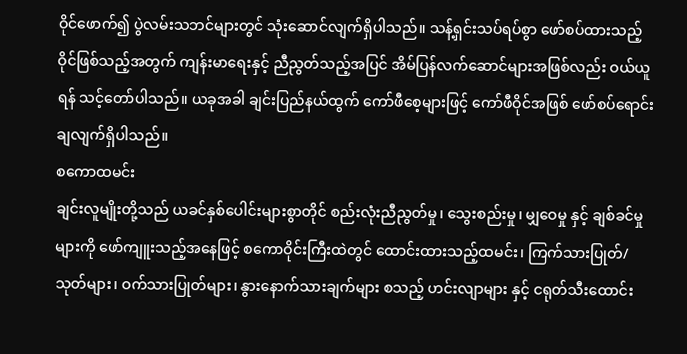ဝိုင်ဖောက်၍ ပွဲလမ်းသဘင်များတွင် သုံးဆောင်လျက်ရှိပါသည်။ သန့်ရှင်းသပ်ရပ်စွာ ဖော်စပ်ထားသည့် ဝိုင်ဖြစ်သည့်အတွက် ကျန်းမာရေးနှင့် ညီညွတ်သည့်အပြင် အိမ်ပြန်လက်ဆောင်များအဖြစ်လည်း ဝယ်ယူရန် သင့်တော်ပါသည်။ ယခုအခါ ချင်းပြည်နယ်ထွက် ကော်ဖီစေ့များဖြင့် ကော်ဖီဝိုင်အဖြစ် ဖော်စပ်ရောင်းချလျက်ရှိပါသည်။
စကောထမင်း
ချင်းလူမျိုးတို့သည် ယခင်နှစ်ပေါင်းများစွာတိုင် စည်းလုံးညီညွတ်မှု၊ သွေးစည်းမှု၊ မျှဝေမှု နှင့် ချစ်ခင်မှုများကို ဖော်ကျူးသည့်အနေဖြင့် စကောဝိုင်းကြီးထဲတွင် ထောင်းထားသည့်ထမင်း၊ ကြက်သားပြုတ်/သုတ်များ၊ ဝက်သားပြုတ်များ၊ နွားနောက်သားချက်များ စသည့် ဟင်းလျာများ နှင့် ငရုတ်သီးထောင်း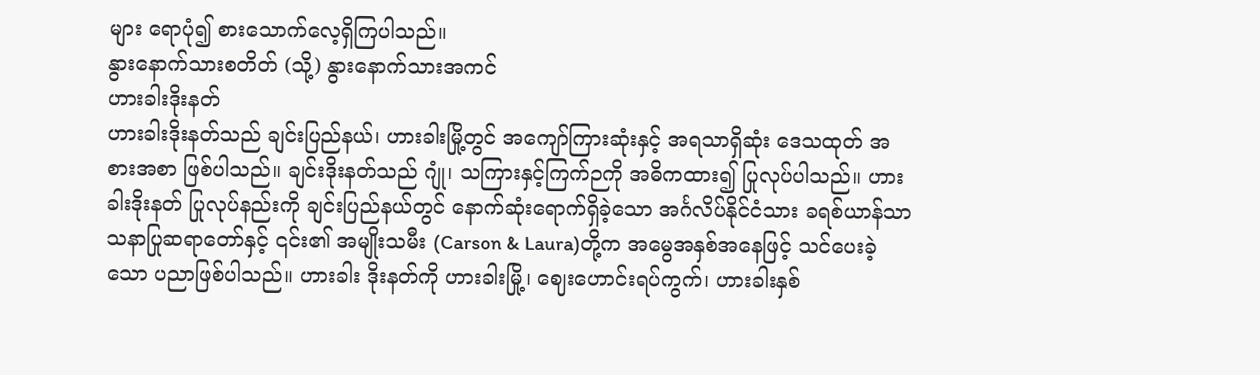များ ရောပုံ၍ စားသောက်လေ့ရှိကြပါသည်။
နွားနောက်သားစတိတ် (သို့) နွားနောက်သားအကင်
ဟားခါးဒိုးနတ်
ဟားခါးဒိုးနတ်သည် ချင်းပြည်နယ်၊ ဟားခါးမြို့တွင် အကျော်ကြားဆုံးနှင့် အရသာရှိဆုံး ဒေသထုတ် အစားအစာ ဖြစ်ပါသည်။ ချင်းဒိုးနတ်သည် ဂျုံ၊ သကြားနှင့်ကြက်ဉကို အဓိကထား၍ ပြုလုပ်ပါသည်။ ဟားခါးဒိုးနတ် ပြုလုပ်နည်းကို ချင်းပြည်နယ်တွင် နောက်ဆုံးရောက်ရှိခဲ့သော အင်္ဂလိပ်နိုင်ငံသား ခရစ်ယာန်သာသနာပြုဆရာတော်နှင့် ၎င်း၏ အမျိုးသမီး (Carson & Laura)တို့က အမွေအနှစ်အနေဖြင့် သင်ပေးခဲ့သော ပညာဖြစ်ပါသည်။ ဟားခါး ဒိုးနတ်ကို ဟားခါးမြို့၊ ဈေးဟောင်းရပ်ကွက်၊ ဟားခါးနှစ်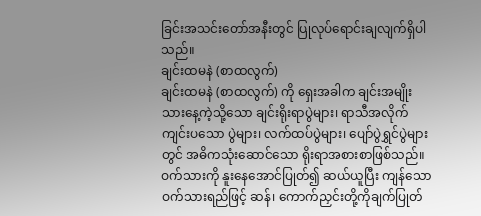ခြင်းအသင်းတော်အနီးတွင် ပြုလုပ်ရောင်းချလျက်ရှိပါသည်။
ချင်းထမနဲ (စာထလွက်)
ချင်းထမနဲ (စာထလွက်) ကို ရှေးအခါက ချင်းအမျိုးသားနေ့ကဲ့သို့သော ချင်းရိုးရာပွဲများ၊ ရာသီအလိုက် ကျင်းပသော ပွဲများ၊ လက်ထပ်ပွဲများ၊ ပျော်ပွဲရွှင်ပွဲများတွင် အဓိကသုံးဆောင်သော ရိုးရာအစားစာဖြစ်သည်။ ဝက်သားကို နူးနေအောင်ပြုတ်၍ ဆယ်ယူပြီး ကျန်သောဝက်သားရည်ဖြင့် ဆန်၊ ကောက်ညှင်းတို့ကိုချက်ပြုတ်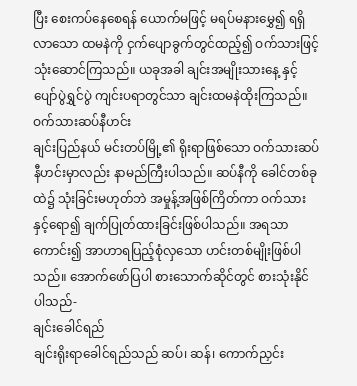ပြီး စေးကပ်နေစေရန် ယောက်မဖြင့် မရပ်မနားမွှေ၍ ရရှိလာသော ထမနဲကို ငှက်ပျောခွက်တွင်ထည့်၍ ဝက်သားဖြင့် သုံးဆောင်ကြသည်။ ယခုအခါ ချင်းအမျိုးသားနေ့ နှင့် ပျော်ပွဲရွှင်ပွဲ ကျင်းပရာတွင်သာ ချင်းထမနဲထိုးကြသည်။
ဝက်သားဆပ်နီဟင်း
ချင်းပြည်နယ် မင်းတပ်မြို့၏ ရိုးရာဖြစ်သော ဝက်သားဆပ်နီဟင်းမှာလည်း နာမည်ကြီးပါသည်။ ဆပ်နီကို ခေါင်တစ်ခုထဲ၌ သုံးခြင်းမဟုတ်ဘဲ အမှုန့်အဖြစ်ကြိတ်ကာ ဝက်သားနှင့်ရော၍ ချက်ပြုတ်ထားခြင်းဖြစ်ပါသည်။ အရသာကောင်း၍ အာဟာရပြည့်စုံလှသော ဟင်းတစ်မျိုးဖြစ်ပါသည်။ အောက်ဖော်ပြပါ စားသောက်ဆိုင်တွင် စားသုံးနိုင်ပါသည်-
ချင်းခေါင်ရည်
ချင်းရိုးရာခေါင်ရည်သည် ဆပ်၊ ဆန်၊ ကောက်ညှင်း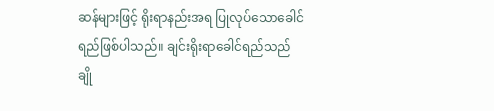ဆန်များဖြင့် ရိုးရာနည်းအရ ပြုလုပ်သောခေါင်ရည်ဖြစ်ပါသည်။ ချင်းရိုးရာခေါင်ရည်သည် ချို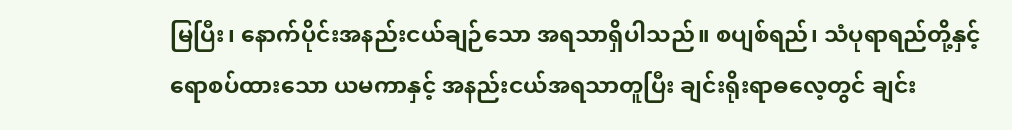မြပြီး၊ နောက်ပိုင်းအနည်းငယ်ချဉ်သော အရသာရှိပါသည်။ စပျစ်ရည်၊ သံပုရာရည်တို့နှင့် ရောစပ်ထားသော ယမကာနှင့် အနည်းငယ်အရသာတူပြီး ချင်းရိုးရာဓလေ့တွင် ချင်း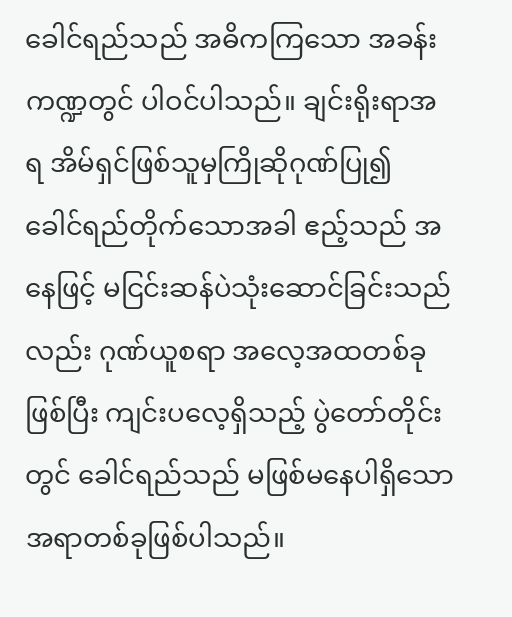ခေါင်ရည်သည် အဓိကကြသော အခန်းကဏ္ဍတွင် ပါဝင်ပါသည်။ ချင်းရိုးရာအရ အိမ်ရှင်ဖြစ်သူမှကြိုဆိုဂုဏ်ပြု၍ ခေါင်ရည်တိုက်သောအခါ ဧည့်သည် အနေဖြင့် မငြင်းဆန်ပဲသုံးဆောင်ခြင်းသည်လည်း ဂုဏ်ယူစရာ အလေ့အထတစ်ခုဖြစ်ပြီး ကျင်းပလေ့ရှိသည့် ပွဲတော်တိုင်းတွင် ခေါင်ရည်သည် မဖြစ်မနေပါရှိသော အရာတစ်ခုဖြစ်ပါသည်။